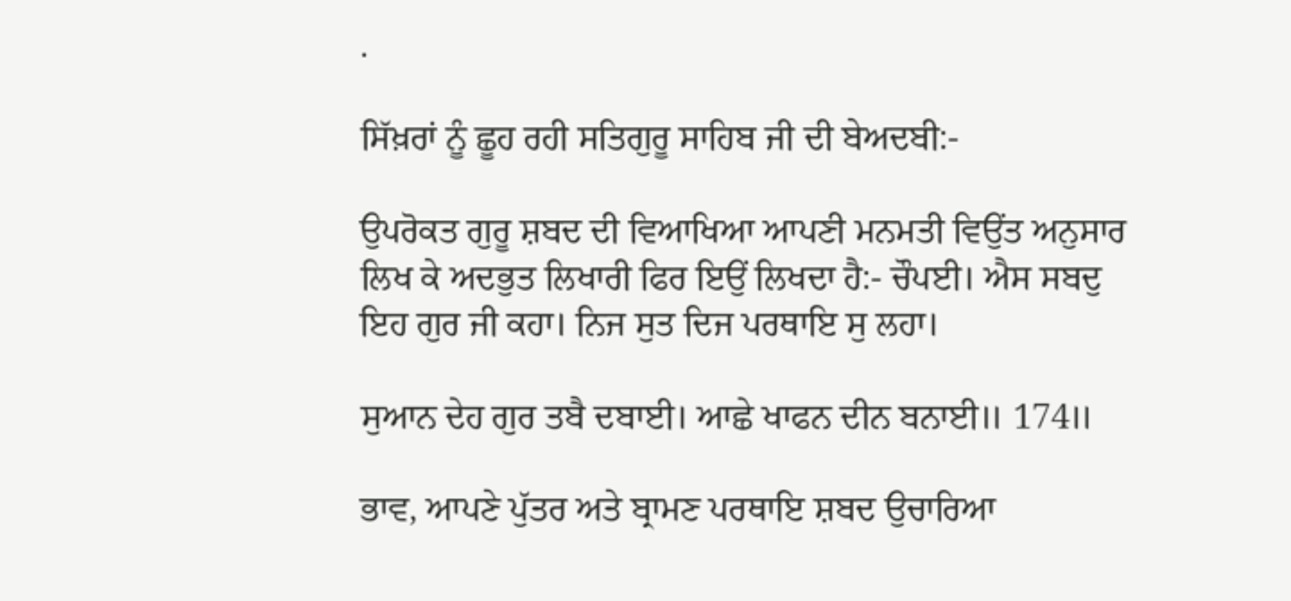.

ਸਿੱਖ਼ਰਾਂ ਨੂੰ ਛੂਹ ਰਹੀ ਸਤਿਗੁਰੂ ਸਾਹਿਬ ਜੀ ਦੀ ਬੇਅਦਬੀ:-

ਉਪਰੋਕਤ ਗੁਰੂ ਸ਼ਬਦ ਦੀ ਵਿਆਖਿਆ ਆਪਣੀ ਮਨਮਤੀ ਵਿਉਂਤ ਅਨੁਸਾਰ ਲਿਖ ਕੇ ਅਦਭੁਤ ਲਿਖਾਰੀ ਫਿਰ ਇਉਂ ਲਿਖਦਾ ਹੈ:- ਚੌਪਈ। ਐਸ ਸਬਦੁ ਇਹ ਗੁਰ ਜੀ ਕਹਾ। ਨਿਜ ਸੁਤ ਦਿਜ ਪਰਥਾਇ ਸੁ ਲਹਾ।

ਸੁਆਨ ਦੇਹ ਗੁਰ ਤਬੈ ਦਬਾਈ। ਆਛੇ ਖਾਫਨ ਦੀਨ ਬਨਾਈ॥ 174॥

ਭਾਵ, ਆਪਣੇ ਪੁੱਤਰ ਅਤੇ ਬ੍ਰਾਮਣ ਪਰਥਾਇ ਸ਼ਬਦ ਉਚਾਰਿਆ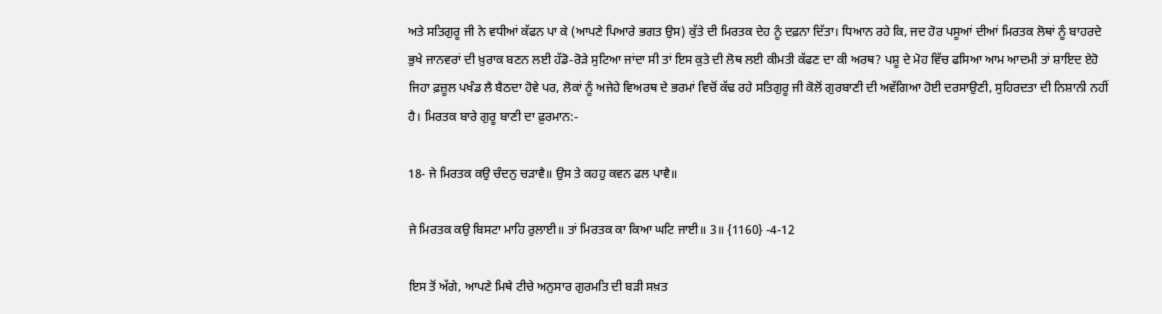ਅਤੇ ਸਤਿਗੁਰੂ ਜੀ ਨੇ ਵਧੀਆਂ ਕੱਫਨ ਪਾ ਕੇ (ਆਪਣੇ ਪਿਆਰੇ ਭਗਤ ਉਸ) ਕੁੱਤੇ ਦੀ ਮਿਰਤਕ ਦੇਹ ਨੂੰ ਦਫ਼ਨਾ ਦਿੱਤਾ। ਧਿਆਨ ਰਹੇ ਕਿ, ਜਦ ਹੋਰ ਪਸੂਆਂ ਦੀਆਂ ਮਿਰਤਕ ਲੋਥਾਂ ਨੂੰ ਬਾਹਰਦੇ ਭੁਖੇ ਜਾਨਵਰਾਂ ਦੀ ਖ਼ੁਰਾਕ ਬਣਨ ਲਈ ਹੱਡੋ-ਰੋੜੇ ਸੁਟਿਆ ਜਾਂਦਾ ਸੀ ਤਾਂ ਇਸ ਕੁਤੇ ਦੀ ਲੋਥ ਲਈ ਕੀਮਤੀ ਕੱਫਣ ਦਾ ਕੀ ਅਰਥ? ਪਸ਼ੂ ਦੇ ਮੋਹ ਵਿੱਚ ਫਸਿਆ ਆਮ ਆਦਮੀ ਤਾਂ ਸ਼ਾਇਦ ਏਹੋ ਜਿਹਾ ਫ਼ਜ਼ੂਲ ਪਖੰਡ ਲੈ ਬੈਠਦਾ ਹੋਵੇ ਪਰ, ਲੋਕਾਂ ਨੂੰ ਅਜੇਹੇ ਵਿਅਰਥ ਦੇ ਭਰਮਾਂ ਵਿਚੋਂ ਕੱਢ ਰਹੇ ਸਤਿਗੁਰੂ ਜੀ ਕੋਲੋਂ ਗੁਰਬਾਣੀ ਦੀ ਅਵੱਗਿਆ ਹੋਈ ਦਰਸਾਉਣੀ, ਸੁਹਿਰਦਤਾ ਦੀ ਨਿਸ਼ਾਨੀ ਨਹੀਂ ਹੈ। ਮਿਰਤਕ ਬਾਰੇ ਗੁਰੂ ਬਾਣੀ ਦਾ ਫ਼ੁਰਮਾਨ:-

18- ਜੇ ਮਿਰਤਕ ਕਉ ਚੰਦਨੁ ਚੜਾਵੈ॥ ਉਸ ਤੇ ਕਹਹੁ ਕਵਨ ਫਲ ਪਾਵੈ॥

ਜੇ ਮਿਰਤਕ ਕਉ ਬਿਸਟਾ ਮਾਹਿ ਰੁਲਾਈ॥ ਤਾਂ ਮਿਰਤਕ ਕਾ ਕਿਆ ਘਟਿ ਜਾਈ॥ 3॥ {1160} -4-12

ਇਸ ਤੋਂ ਅੱਗੇ, ਆਪਣੇ ਮਿਥੇ ਟੀਚੇ ਅਨੁਸਾਰ ਗੁਰਮਤਿ ਦੀ ਬੜੀ ਸਖ਼ਤ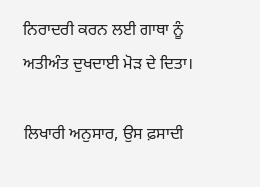ਨਿਰਾਦਰੀ ਕਰਨ ਲਈ ਗਾਥਾ ਨੂੰ ਅਤੀਅੰਤ ਦੁਖਦਾਈ ਮੋੜ ਦੇ ਦਿਤਾ।

ਲਿਖਾਰੀ ਅਨੁਸਾਰ, ਉਸ ਫ਼ਸਾਦੀ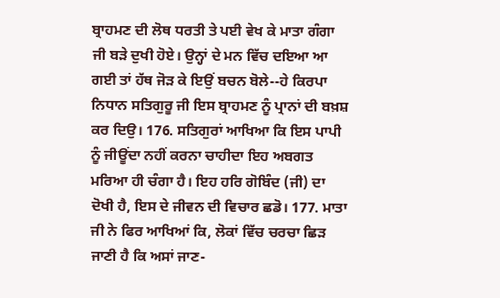ਬ੍ਰਾਹਮਣ ਦੀ ਲੋਥ ਧਰਤੀ ਤੇ ਪਈ ਵੇਖ ਕੇ ਮਾਤਾ ਗੰਗਾ ਜੀ ਬੜੇ ਦੁਖੀ ਹੋਏ। ਉਨ੍ਹਾਂ ਦੇ ਮਨ ਵਿੱਚ ਦਇਆ ਆ ਗਈ ਤਾਂ ਹੱਥ ਜੋੜ ਕੇ ਇਉਂ ਬਚਨ ਬੋਲੇ--ਹੇ ਕਿਰਪਾ ਨਿਧਾਨ ਸਤਿਗੁਰੂ ਜੀ ਇਸ ਬ੍ਰਾਹਮਣ ਨੂੰ ਪ੍ਰਾਨਾਂ ਦੀ ਬਖ਼ਸ਼ ਕਰ ਦਿਉ। 176. ਸਤਿਗੁਰਾਂ ਆਖਿਆ ਕਿ ਇਸ ਪਾਪੀ ਨੂੰ ਜੀਊਂਦਾ ਨਹੀਂ ਕਰਨਾ ਚਾਹੀਦਾ ਇਹ ਅਬਗਤ ਮਰਿਆ ਹੀ ਚੰਗਾ ਹੈ। ਇਹ ਹਰਿ ਗੋਬਿੰਦ (ਜੀ) ਦਾ ਦੋਖੀ ਹੈ, ਇਸ ਦੇ ਜੀਵਨ ਦੀ ਵਿਚਾਰ ਛਡੋ। 177. ਮਾਤਾ ਜੀ ਨੇ ਫਿਰ ਆਖਿਆਂ ਕਿ, ਲੋਕਾਂ ਵਿੱਚ ਚਰਚਾ ਛਿੜ ਜਾਣੀ ਹੈ ਕਿ ਅਸਾਂ ਜਾਣ-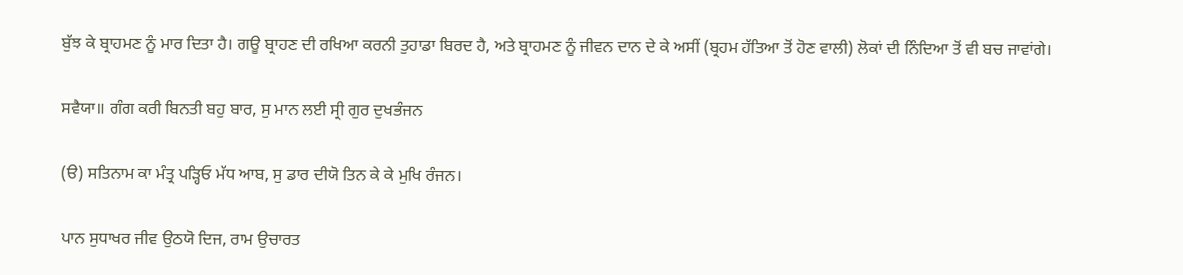ਬੁੱਝ ਕੇ ਬ੍ਰਾਹਮਣ ਨੂੰ ਮਾਰ ਦਿਤਾ ਹੈ। ਗਊ ਬ੍ਰਾਹਣ ਦੀ ਰਖਿਆ ਕਰਨੀ ਤੁਹਾਡਾ ਬਿਰਦ ਹੈ, ਅਤੇ ਬ੍ਰਾਹਮਣ ਨੂੰ ਜੀਵਨ ਦਾਨ ਦੇ ਕੇ ਅਸੀਂ (ਬ੍ਰਹਮ ਹੱਤਿਆ ਤੋਂ ਹੋਣ ਵਾਲੀ) ਲੋਕਾਂ ਦੀ ਨਿੰਦਿਆ ਤੋਂ ਵੀ ਬਚ ਜਾਵਾਂਗੇ।

ਸਵੈਯਾ॥ ਗੰਗ ਕਰੀ ਬਿਨਤੀ ਬਹੁ ਬਾਰ, ਸੁ ਮਾਨ ਲਈ ਸ੍ਰੀ ਗੁਰ ਦੁਖਭੰਜਨ

(ੳ) ਸਤਿਨਾਮ ਕਾ ਮੰਤ੍ਰ ਪੜ੍ਹਿਓ ਮੱਧ ਆਬ, ਸੁ ਡਾਰ ਦੀਯੋ ਤਿਨ ਕੇ ਕੇ ਮੁਖਿ ਰੰਜਨ।

ਪਾਨ ਸੁਧਾਖਰ ਜੀਵ ਉਠਯੋ ਦਿਜ, ਰਾਮ ਉਚਾਰਤ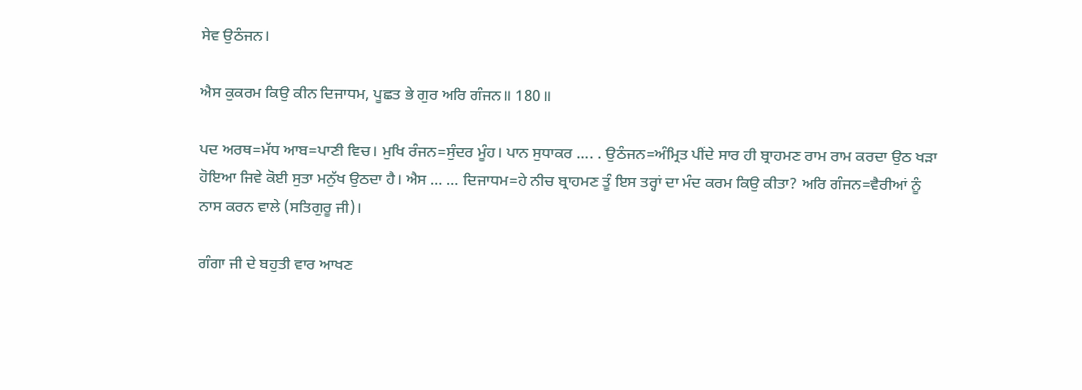ਸੇਵ ਉਠੰਜਨ।

ਐਸ ਕੁਕਰਮ ਕਿਉ ਕੀਨ ਦਿਜਾਧਮ, ਪੂਛਤ ਭੇ ਗੁਰ ਅਰਿ ਗੰਜਨ॥ 180॥

ਪਦ ਅਰਥ=ਮੱਧ ਆਬ=ਪਾਣੀ ਵਿਚ। ਮੁਖਿ ਰੰਜਨ=ਸੁੰਦਰ ਮੂੰਹ। ਪਾਨ ਸੁਧਾਕਰ …. . ਉਠੰਜਨ=ਅੰਮ੍ਰਿਤ ਪੀਂਦੇ ਸਾਰ ਹੀ ਬ੍ਰਾਹਮਣ ਰਾਮ ਰਾਮ ਕਰਦਾ ਉਠ ਖੜਾ ਹੋਇਆ ਜਿਵੇ ਕੋਈ ਸੁਤਾ ਮਨੁੱਖ ਉਠਦਾ ਹੈ। ਐਸ … … ਦਿਜਾਧਮ=ਹੇ ਨੀਚ ਬ੍ਰਾਹਮਣ ਤੂੰ ਇਸ ਤਰ੍ਹਾਂ ਦਾ ਮੰਦ ਕਰਮ ਕਿਉ ਕੀਤਾ? ਅਰਿ ਗੰਜਨ=ਵੈਰੀਆਂ ਨੂੰ ਨਾਸ ਕਰਨ ਵਾਲੇ (ਸਤਿਗੁਰੂ ਜੀ)।

ਗੰਗਾ ਜੀ ਦੇ ਬਹੁਤੀ ਵਾਰ ਆਖਣ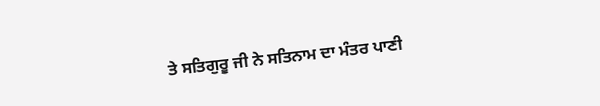ਤੇ ਸਤਿਗੁਰੂ ਜੀ ਨੇ ਸਤਿਨਾਮ ਦਾ ਮੰਤਰ ਪਾਣੀ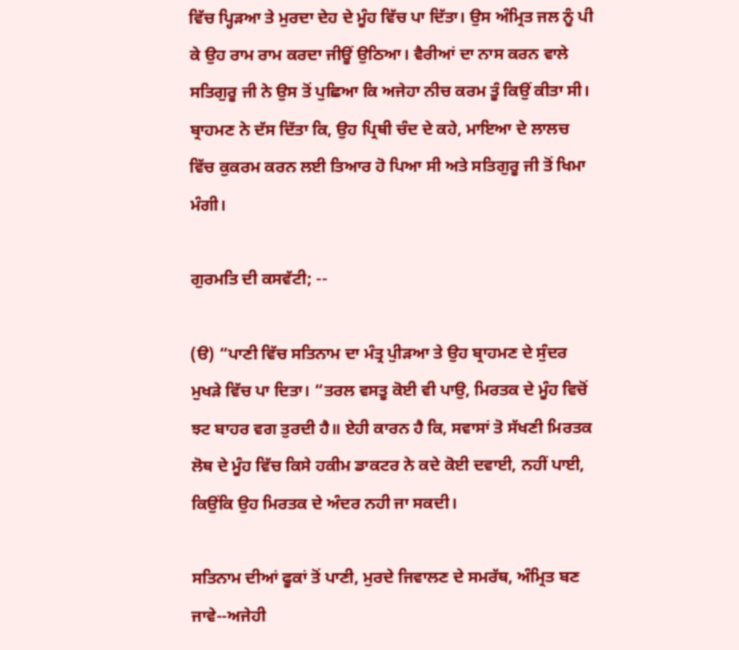ਵਿੱਚ ਪ੍ਹਿੜਆ ਤੇ ਮੁਰਦਾ ਦੇਹ ਦੇ ਮੂੰਹ ਵਿੱਚ ਪਾ ਦਿੱਤਾ। ਉਸ ਅੰਮ੍ਰਿਤ ਜਲ ਨੂੰ ਪੀ ਕੇ ਉਹ ਰਾਮ ਰਾਮ ਕਰਦਾ ਜੀਊਂ ਉਠਿਆ। ਵੈਰੀਆਂ ਦਾ ਨਾਸ ਕਰਨ ਵਾਲੇ ਸਤਿਗੁਰੂ ਜੀ ਨੇ ਉਸ ਤੋਂ ਪੁਛਿਆ ਕਿ ਅਜੇਹਾ ਨੀਚ ਕਰਮ ਤੂੰ ਕਿਉਂ ਕੀਤਾ ਸੀ। ਬ੍ਰਾਹਮਣ ਨੇ ਦੱਸ ਦਿੱਤਾ ਕਿ, ਉਹ ਪ੍ਰਿਥੀ ਚੰਦ ਦੇ ਕਹੇ, ਮਾਇਆ ਦੇ ਲਾਲਚ ਵਿੱਚ ਕੁਕਰਮ ਕਰਨ ਲਈ ਤਿਆਰ ਹੋ ਪਿਆ ਸੀ ਅਤੇ ਸਤਿਗੁਰੂ ਜੀ ਤੋਂ ਖਿਮਾ ਮੰਗੀ।

ਗੁਰਮਤਿ ਦੀ ਕਸਵੱਟੀ; --

(ੳ) “ਪਾਣੀ ਵਿੱਚ ਸਤਿਨਾਮ ਦਾ ਮੰਤ੍ਰ ਪੁੀੜਆ ਤੇ ਉਹ ਬ੍ਰਾਹਮਣ ਦੇ ਸੁੰਦਰ ਮੁਖੜੇ ਵਿੱਚ ਪਾ ਦਿਤਾ। “ਤਰਲ ਵਸਤੂ ਕੋਈ ਵੀ ਪਾਉ, ਮਿਰਤਕ ਦੇ ਮੂੰਹ ਵਿਚੋਂ ਝਟ ਬਾਹਰ ਵਗ ਤੁਰਦੀ ਹੈ॥ ਏਹੀ ਕਾਰਨ ਹੈ ਕਿ, ਸਵਾਸਾਂ ਤੋ ਸੱਖਣੀ ਮਿਰਤਕ ਲੋਥ ਦੇ ਮੂੰਹ ਵਿੱਚ ਕਿਸੇ ਹਕੀਮ ਡਾਕਟਰ ਨੇ ਕਦੇ ਕੋਈ ਦਵਾਈ, ਨਹੀਂ ਪਾਈ, ਕਿਉਂਕਿ ਉਹ ਮਿਰਤਕ ਦੇ ਅੰਦਰ ਨਹੀ ਜਾ ਸਕਦੀ।

ਸਤਿਨਾਮ ਦੀਆਂ ਫੂਕਾਂ ਤੋਂ ਪਾਣੀ, ਮੁਰਦੇ ਜਿਵਾਲਣ ਦੇ ਸਮਰੱਥ, ਅੰਮ੍ਰਿਤ ਬਣ ਜਾਵੇ--ਅਜੇਹੀ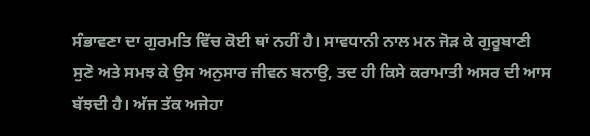ਸੰਭਾਵਣਾ ਦਾ ਗੁਰਮਤਿ ਵਿੱਚ ਕੋਈ ਥਾਂ ਨਹੀਂ ਹੈ। ਸਾਵਧਾਨੀ ਨਾਲ ਮਨ ਜੋੜ ਕੇ ਗੁਰੂਬਾਣੀ ਸੁਣੋ ਅਤੇ ਸਮਝ ਕੇ ਉਸ ਅਨੁਸਾਰ ਜੀਵਨ ਬਨਾਉ, ਤਦ ਹੀ ਕਿਸੇ ਕਰਾਮਾਤੀ ਅਸਰ ਦੀ ਆਸ ਬੱਝਦੀ ਹੈ। ਅੱਜ ਤੱਕ ਅਜੇਹਾ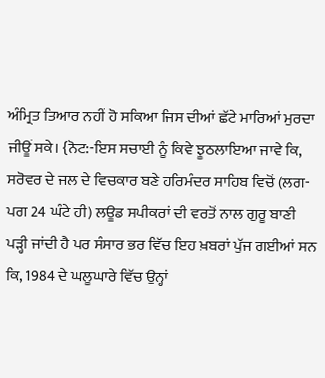ਅੰਮ੍ਰਿਤ ਤਿਆਰ ਨਹੀਂ ਹੋ ਸਕਿਆ ਜਿਸ ਦੀਆਂ ਛੱਟੇ ਮਾਰਿਆਂ ਮੁਰਦਾ ਜੀਊਂ ਸਕੇ। {ਨੋਟ:-ਇਸ ਸਚਾਈ ਨੂੰ ਕਿਵੇ ਝੂਠਲਾਇਆ ਜਾਵੇ ਕਿ, ਸਰੋਵਰ ਦੇ ਜਲ ਦੇ ਵਿਚਕਾਰ ਬਣੇ ਹਰਿਮੰਦਰ ਸਾਹਿਬ ਵਿਚੋਂ (ਲਗ-ਪਗ 24 ਘੰਟੇ ਹੀ) ਲਊਡ ਸਪੀਕਰਾਂ ਦੀ ਵਰਤੋਂ ਨਾਲ ਗੁਰੂ ਬਾਣੀ ਪੜ੍ਹੀ ਜਾਂਦੀ ਹੈ ਪਰ ਸੰਸਾਰ ਭਰ ਵਿੱਚ ਇਹ ਖ਼ਬਰਾਂ ਪੁੱਜ ਗਈਆਂ ਸਨ ਕਿ, 1984 ਦੇ ਘਲੂਘਾਰੇ ਵਿੱਚ ਉਨ੍ਹਾਂ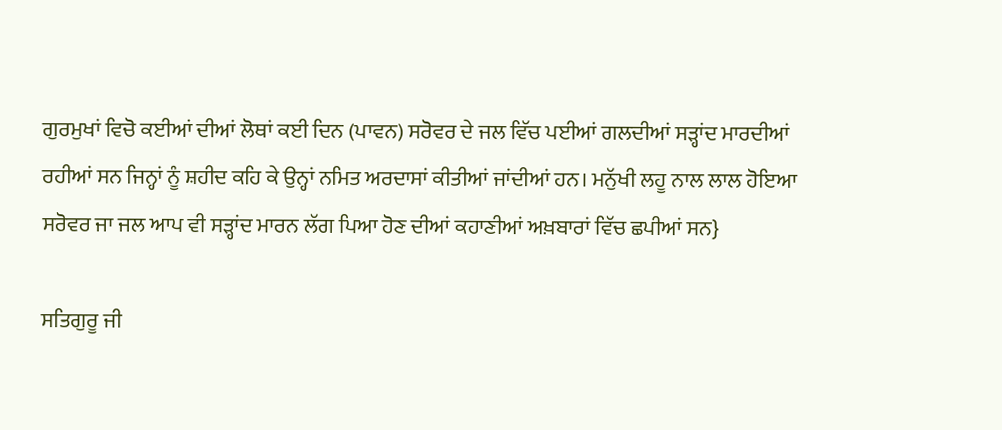ਗੁਰਮੁਖਾਂ ਵਿਚੋ ਕਈਆਂ ਦੀਆਂ ਲੋਥਾਂ ਕਈ ਦਿਨ (ਪਾਵਨ) ਸਰੋਵਰ ਦੇ ਜਲ ਵਿੱਚ ਪਈਆਂ ਗਲਦੀਆਂ ਸੜ੍ਹਾਂਦ ਮਾਰਦੀਆਂ ਰਹੀਆਂ ਸਨ ਜਿਨ੍ਹਾਂ ਨੂੰ ਸ਼ਹੀਦ ਕਹਿ ਕੇ ਉਨ੍ਹਾਂ ਨਮਿਤ ਅਰਦਾਸਾਂ ਕੀਤੀਆਂ ਜਾਂਦੀਆਂ ਹਨ। ਮਨੁੱਖੀ ਲਹੂ ਨਾਲ ਲਾਲ ਹੋਇਆ ਸਰੋਵਰ ਜਾ ਜਲ ਆਪ ਵੀ ਸੜ੍ਹਾਂਦ ਮਾਰਨ ਲੱਗ ਪਿਆ ਹੋਣ ਦੀਆਂ ਕਹਾਣੀਆਂ ਅਖ਼ਬਾਰਾਂ ਵਿੱਚ ਛਪੀਆਂ ਸਨ}

ਸਤਿਗੁਰੂ ਜੀ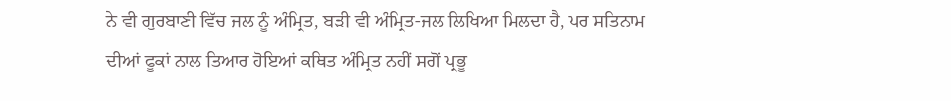ਨੇ ਵੀ ਗੁਰਬਾਣੀ ਵਿੱਚ ਜਲ ਨੂੰ ਅੰਮ੍ਰਿਤ, ਬੜੀ ਵੀ ਅੰਮ੍ਰਿਤ-ਜਲ ਲਿਖਿਆ ਮਿਲਦਾ ਹੈ, ਪਰ ਸਤਿਨਾਮ ਦੀਆਂ ਫੂਕਾਂ ਨਾਲ ਤਿਆਰ ਹੋਇਆਂ ਕਥਿਤ ਅੰਮ੍ਰਿਤ ਨਹੀਂ ਸਗੋਂ ਪ੍ਰਭੂ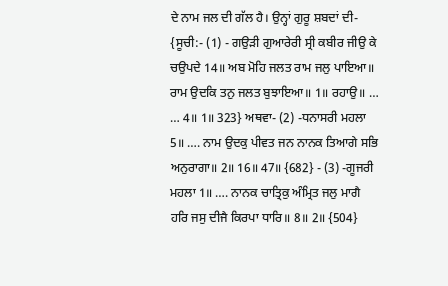ਦੇ ਨਾਮ ਜਲ ਦੀ ਗੱਲ ਹੈ। ਉਨ੍ਹਾਂ ਗੁਰੂ ਸ਼ਬਦਾਂ ਦੀ- {ਸੂਚੀ:- (1) - ਗਉੜੀ ਗੁਆਰੇਰੀ ਸ੍ਰੀ ਕਬੀਰ ਜੀਉ ਕੇ ਚਉਪਦੇ 14॥ ਅਬ ਮੋਹਿ ਜਲਤ ਰਾਮ ਜਲੁ ਪਾਇਆ॥ ਰਾਮ ਉਦਕਿ ਤਨੁ ਜਲਤ ਬੁਝਾਇਆ॥ 1॥ ਰਹਾਉ॥ … … 4॥ 1॥ 323} ਅਥਵਾ- (2) -ਧਨਾਸਰੀ ਮਹਲਾ 5॥ …. ਨਾਮ ਉਦਕੁ ਪੀਵਤ ਜਨ ਨਾਨਕ ਤਿਆਗੇ ਸਭਿ ਅਨੁਰਾਗਾ॥ 2॥ 16॥ 47॥ {682} - (3) -ਗੂਜਰੀ ਮਹਲਾ 1॥ …. ਨਾਨਕ ਚਾਤ੍ਰਿਕੁ ਅੰਮ੍ਰਿਤ ਜਲੁ ਮਾਗੈ ਹਰਿ ਜਸੁ ਦੀਜੈ ਕਿਰਪਾ ਧਾਰਿ॥ 8॥ 2॥ {504}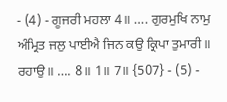- (4) - ਗੂਜਰੀ ਮਹਲਾ 4॥ …. ਗੁਰਮੁਖਿ ਨਾਮੁ ਅੰਮ੍ਰਿਤ ਜਲੁ ਪਾਈਐ ਜਿਨ ਕਉ ਕ੍ਰਿਪਾ ਤੁਮਾਰੀ॥ ਰਹਾਉ॥ …. 8॥ 1॥ 7॥ {507} - (5) -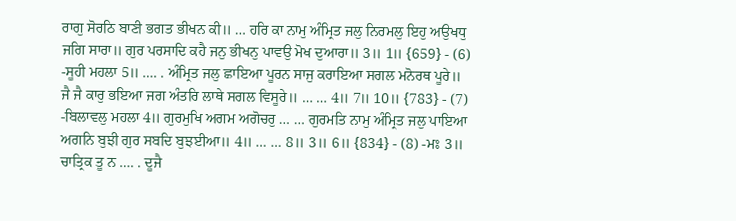ਰਾਗੁ ਸੋਰਠਿ ਬਾਣੀ ਭਗਤ ਭੀਖਨ ਕੀ॥ … ਹਰਿ ਕਾ ਨਾਮੁ ਅੰਮ੍ਰਿਤ ਜਲੁ ਨਿਰਮਲੁ ਇਹੁ ਅਉਖਧੁ ਜਗਿ ਸਾਰਾ॥ ਗੁਰ ਪਰਸਾਦਿ ਕਹੈ ਜਨੁ ਭੀਖਨੁ ਪਾਵਉ ਮੋਖ ਦੁਆਰਾ॥ 3॥ 1॥ {659} - (6) -ਸੂਹੀ ਮਹਲਾ 5॥ …. . ਅੰਮ੍ਰਿਤ ਜਲੁ ਛਾਇਆ ਪੂਰਨ ਸਾਜੁ ਕਰਾਇਆ ਸਗਲ ਮਨੋਰਥ ਪੂਰੇ॥ ਜੈ ਜੈ ਕਾਰੁ ਭਇਆ ਜਗ ਅੰਤਰਿ ਲਾਥੇ ਸਗਲ ਵਿਸੂਰੇ॥ … … 4॥ 7॥ 10॥ {783} - (7) -ਬਿਲਾਵਲੁ ਮਹਲਾ 4॥ ਗੁਰਮੁਖਿ ਅਗਮ ਅਗੋਚਰੁ … … ਗੁਰਮਤਿ ਨਾਮੁ ਅੰਮ੍ਰਿਤ ਜਲੁ ਪਾਇਆ ਅਗਨਿ ਬੁਝੀ ਗੁਰ ਸਬਦਿ ਬੁਝਈਆ॥ 4॥ … … 8॥ 3॥ 6॥ {834} - (8) -ਮਃ 3॥ ਚਾਤ੍ਰਿਕ ਤੂ ਨ …. . ਦੂਜੈ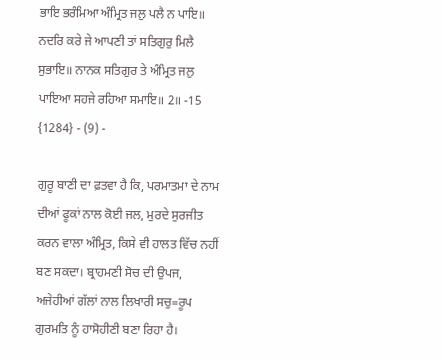ਭਾਇ ਭਰੰਮਿਆ ਅੰਮ੍ਰਿਤ ਜਲੁ ਪਲੈ ਨ ਪਾਇ॥ ਨਦਰਿ ਕਰੇ ਜੇ ਆਪਣੀ ਤਾਂ ਸਤਿਗੁਰੁ ਮਿਲੈ ਸੁਭਾਇ॥ ਨਾਨਕ ਸਤਿਗੁਰ ਤੇ ਅੰਮ੍ਰਿਤ ਜਲੁ ਪਾਇਆ ਸਹਜੇ ਰਹਿਆ ਸਮਾਇ॥ 2॥ -15 {1284} - (9) -

ਗੁਰੂ ਬਾਣੀ ਦਾ ਫ਼ਤਵਾ ਹੈ ਕਿ, ਪਰਮਾਤਮਾ ਦੇ ਨਾਮ ਦੀਆਂ ਫੂਕਾਂ ਨਾਲ ਕੋਈ ਜਲ, ਮੁਰਦੇ ਸੁਰਜੀਤ ਕਰਨ ਵਾਲਾ ਅੰਮ੍ਰਿਤ, ਕਿਸੇ ਵੀ ਹਾਲਤ ਵਿੱਚ ਨਹੀਂ ਬਣ ਸਕਦਾ। ਬ੍ਰਾਹਮਣੀ ਸੋਚ ਦੀ ਉਪਜ, ਅਜੇਹੀਆਂ ਗੱਲਾਂ ਨਾਲ ਲਿਖਾਰੀ ਸਚੁ=ਰੂਪ ਗੁਰਮਤਿ ਨੂੰ ਹਾਸੋਹੀਣੀ ਬਣਾ ਰਿਹਾ ਹੈ।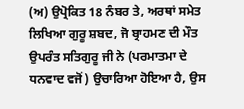(ਅ) ਉਪ੍ਰੋਕਿਤ 18 ਨੰਬਰ ਤੇ, ਅਰਥਾਂ ਸਮੇਤ ਲਿਖਿਆ ਗੁਰੂ ਸ਼ਬਦ, ਜੋ ਬ੍ਰਾਹਮਣ ਦੀ ਮੌਤ ਉਪਰੰਤ ਸਤਿਗੁਰੂ ਜੀ ਨੇ (ਪਰਮਾਤਮਾ ਦੇ ਧਨਵਾਦ ਵਜੋਂ) ਉਚਾਰਿਆ ਹੋਇਆ ਹੈ, ਉਸ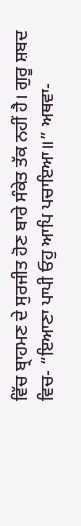ਵਿੱਚ ਬ੍ਰਾਹਮਣ ਦੇ ਸੁਰਜੀਤ ਹੋਣ ਬਾਰੇ ਸੰਕੇਤ ਤੱਕ ਨਹੀਂ ਹੈ। ਗੁਰੂ ਸ਼ਬਦ ਵਿਚ- “ਇਆਣਾ ਪਾਪੀ ਓਹੁ ਆਪਿ ਪਚਾਇਆ॥” ਅਥਵਾ-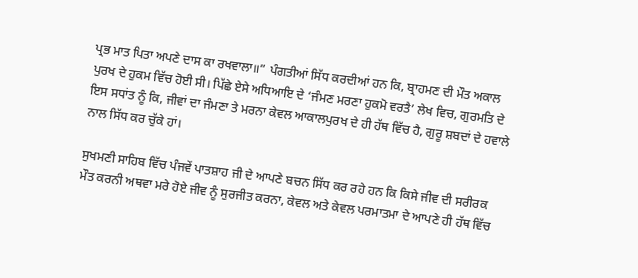ਪ੍ਰਭ ਮਾਤ ਪਿਤਾ ਅਪਣੇ ਦਾਸ ਕਾ ਰਖਵਾਲਾ॥” ਪੰਗਤੀਆਂ ਸਿੱਧ ਕਰਦੀਆਂ ਹਨ ਕਿ, ਬ੍ਰਾਹਮਣ ਦੀ ਮੌਤ ਅਕਾਲ ਪੁਰਖ ਦੇ ਹੁਕਮ ਵਿੱਚ ਹੋਈ ਸੀ। ਪਿੱਛੇ ਏਸੇ ਅਧਿਆਇ ਦੇ ‘ਜੰਮਣ ਮਰਣਾ ਹੁਕਮੋ ਵਰਤੈ’ ਲੇਖ ਵਿਚ, ਗੁਰਮਤਿ ਦੇ ਇਸ ਸਧਾਂਤ ਨੂੰ ਕਿ, ਜੀਵਾਂ ਦਾ ਜੰਮਣਾ ਤੇ ਮਰਨਾ ਕੇਵਲ ਆਕਾਲਪੁਰਖ ਦੇ ਹੀ ਹੱਥ ਵਿੱਚ ਹੈ, ਗੁਰੂ ਸ਼ਬਦਾਂ ਦੇ ਹਵਾਲੇ ਨਾਲ ਸਿੱਧ ਕਰ ਚੁੱਕੇ ਹਾਂ।

ਸੁਖਮਣੀ ਸਾਹਿਬ ਵਿੱਚ ਪੰਜਵੇਂ ਪਾਤਸ਼ਾਹ ਜੀ ਦੇ ਆਪਣੇ ਬਚਨ ਸਿੱਧ ਕਰ ਰਹੇ ਹਨ ਕਿ ਕਿਸੇ ਜੀਵ ਦੀ ਸਰੀਰਕ ਮੌਤ ਕਰਨੀ ਅਥਵਾ ਮਰੇ ਹੋਏ ਜੀਵ ਨੂੰ ਸੁਰਜੀਤ ਕਰਨਾ, ਕੇਵਲ ਅਤੇ ਕੇਵਲ ਪਰਮਾਤਮਾ ਦੇ ਆਪਣੇ ਹੀ ਹੱਥ ਵਿੱਚ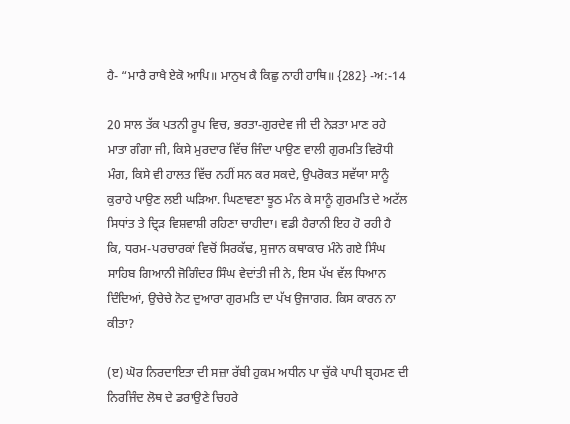ਹੈ- “ਮਾਰੈ ਰਾਖੈ ਏਕੋ ਆਪਿ॥ ਮਾਨੁਖ ਕੈ ਕਿਛੁ ਨਾਹੀ ਹਾਥਿ॥ {282} -ਅ:-14

20 ਸਾਲ ਤੱਕ ਪਤਨੀ ਰੂਪ ਵਿਚ, ਭਰਤਾ-ਗੁਰਦੇਵ ਜੀ ਦੀ ਨੇੜਤਾ ਮਾਣ ਰਹੇ ਮਾਤਾ ਗੰਗਾ ਜੀ, ਕਿਸੇ ਮੁਰਦਾਰ ਵਿੱਚ ਜਿੰਦਾ ਪਾਉਣ ਵਾਲੀ ਗੁਰਮਤਿ ਵਿਰੋਧੀ ਮੰਗ, ਕਿਸੇ ਵੀ ਹਾਲਤ ਵਿੱਚ ਨਹੀਂ ਸਨ ਕਰ ਸਕਦੇ, ਉਪਰੋਕਤ ਸਵੱਯਾ ਸਾਨੂੰ ਕੁਰਾਹੇ ਪਾਉਣ ਲਈ ਘੜਿਆ. ਘਿਣਾਵਣਾ ਝੂਠ ਮੰਨ ਕੇ ਸਾਨੂੰ ਗੁਰਮਤਿ ਦੇ ਅਟੱਲ ਸਿਧਾਂਤ ਤੇ ਦ੍ਰਿੜ ਵਿਸ਼ਵਾਸ਼ੀ ਰਹਿਣਾ ਚਾਹੀਦਾ। ਵਡੀ ਹੈਰਾਨੀ ਇਹ ਹੋ ਰਹੀ ਹੈ ਕਿ, ਧਰਮ-ਪਰਚਾਰਕਾਂ ਵਿਚੋਂ ਸਿਰਕੱਢ, ਸੁਜਾਨ ਕਥਾਕਾਰ ਮੰਨੇ ਗਏ ਸਿੰਘ ਸਾਹਿਬ ਗਿਆਨੀ ਜੋਗਿੰਦਰ ਸਿੰਘ ਵੇਦਾਂਤੀ ਜੀ ਨੇ, ਇਸ ਪੱਖ ਵੱਲ ਧਿਆਨ ਦਿੰਦਿਆਂ, ਉਚੇਚੇ ਨੋਟ ਦੁਆਰਾ ਗੁਰਮਤਿ ਦਾ ਪੱਖ ਉਜਾਗਰ. ਕਿਸ ਕਾਰਨ ਨਾ ਕੀਤਾ?

(ੲ) ਘੋਰ ਨਿਰਦਾਇਤਾ ਦੀ ਸਜ਼ਾ ਰੱਬੀ ਹੁਕਮ ਅਧੀਨ ਪਾ ਚੁੱਕੇ ਪਾਪੀ ਬ੍ਰਹਮਣ ਦੀ ਨਿਰਜਿੰਦ ਲੋਥ ਦੇ ਡਰਾਉਣੇ ਚਿਹਰੇ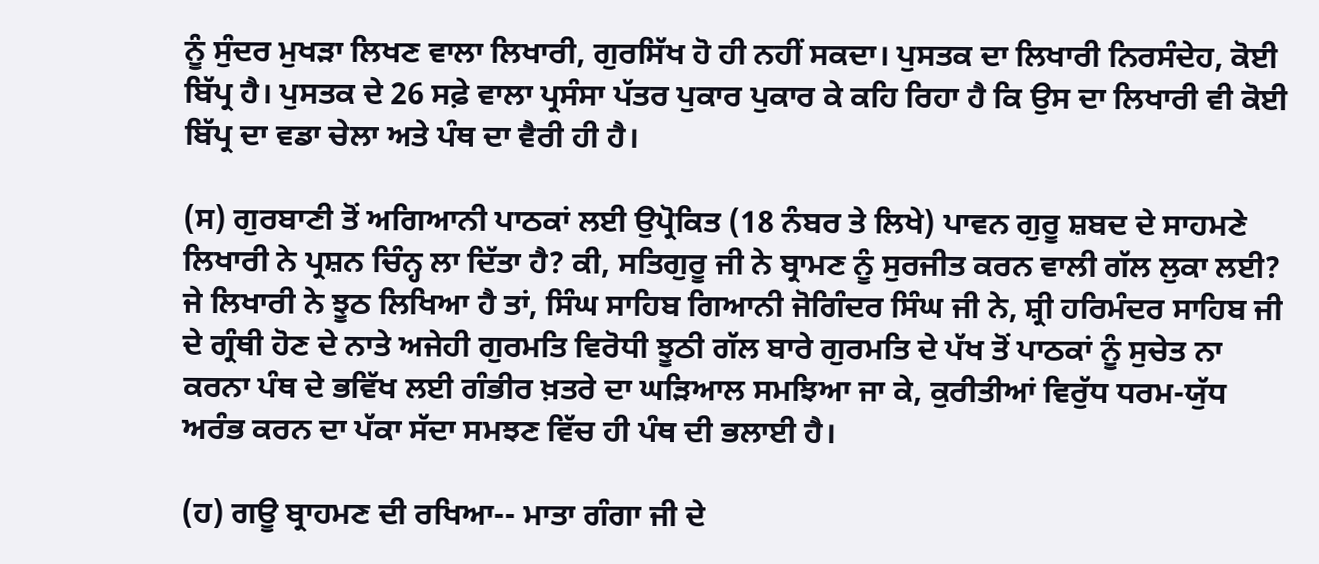ਨੂੰ ਸੁੰਦਰ ਮੁਖੜਾ ਲਿਖਣ ਵਾਲਾ ਲਿਖਾਰੀ, ਗੁਰਸਿੱਖ ਹੋ ਹੀ ਨਹੀਂ ਸਕਦਾ। ਪੁਸਤਕ ਦਾ ਲਿਖਾਰੀ ਨਿਰਸੰਦੇਹ, ਕੋਈ ਬਿੱਪ੍ਰ ਹੈ। ਪੁਸਤਕ ਦੇ 26 ਸਫ਼ੇ ਵਾਲਾ ਪ੍ਰਸੰਸਾ ਪੱਤਰ ਪੁਕਾਰ ਪੁਕਾਰ ਕੇ ਕਹਿ ਰਿਹਾ ਹੈ ਕਿ ਉਸ ਦਾ ਲਿਖਾਰੀ ਵੀ ਕੋਈ ਬਿੱਪ੍ਰ ਦਾ ਵਡਾ ਚੇਲਾ ਅਤੇ ਪੰਥ ਦਾ ਵੈਰੀ ਹੀ ਹੈ।

(ਸ) ਗੁਰਬਾਣੀ ਤੋਂ ਅਗਿਆਨੀ ਪਾਠਕਾਂ ਲਈ ਉਪ੍ਰੋਕਿਤ (18 ਨੰਬਰ ਤੇ ਲਿਖੇ) ਪਾਵਨ ਗੁਰੂ ਸ਼ਬਦ ਦੇ ਸਾਹਮਣੇ ਲਿਖਾਰੀ ਨੇ ਪ੍ਰਸ਼ਨ ਚਿੰਨ੍ਹ ਲਾ ਦਿੱਤਾ ਹੈ? ਕੀ, ਸਤਿਗੁਰੂ ਜੀ ਨੇ ਬ੍ਰਾਮਣ ਨੂੰ ਸੁਰਜੀਤ ਕਰਨ ਵਾਲੀ ਗੱਲ ਲੁਕਾ ਲਈ? ਜੇ ਲਿਖਾਰੀ ਨੇ ਝੂਠ ਲਿਖਿਆ ਹੈ ਤਾਂ, ਸਿੰਘ ਸਾਹਿਬ ਗਿਆਨੀ ਜੋਗਿੰਦਰ ਸਿੰਘ ਜੀ ਨੇ, ਸ਼੍ਰੀ ਹਰਿਮੰਦਰ ਸਾਹਿਬ ਜੀ ਦੇ ਗ੍ਰੰਥੀ ਹੋਣ ਦੇ ਨਾਤੇ ਅਜੇਹੀ ਗੁਰਮਤਿ ਵਿਰੋਧੀ ਝੂਠੀ ਗੱਲ ਬਾਰੇ ਗੁਰਮਤਿ ਦੇ ਪੱਖ ਤੋਂ ਪਾਠਕਾਂ ਨੂੰ ਸੁਚੇਤ ਨਾ ਕਰਨਾ ਪੰਥ ਦੇ ਭਵਿੱਖ ਲਈ ਗੰਭੀਰ ਖ਼ਤਰੇ ਦਾ ਘੜਿਆਲ ਸਮਝਿਆ ਜਾ ਕੇ, ਕੁਰੀਤੀਆਂ ਵਿਰੁੱਧ ਧਰਮ-ਯੁੱਧ ਅਰੰਭ ਕਰਨ ਦਾ ਪੱਕਾ ਸੱਦਾ ਸਮਝਣ ਵਿੱਚ ਹੀ ਪੰਥ ਦੀ ਭਲਾਈ ਹੈ।

(ਹ) ਗਊ ਬ੍ਰਾਹਮਣ ਦੀ ਰਖਿਆ-- ਮਾਤਾ ਗੰਗਾ ਜੀ ਦੇ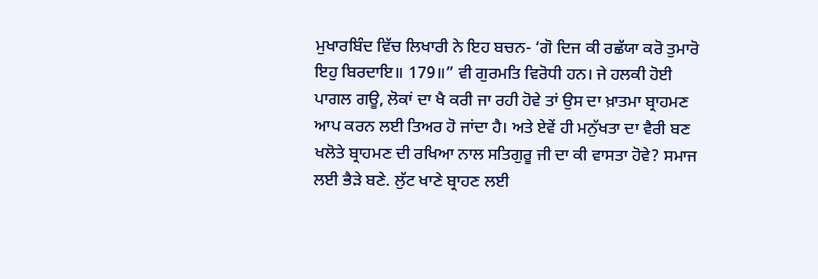ਮੁਖਾਰਬਿੰਦ ਵਿੱਚ ਲਿਖਾਰੀ ਨੇ ਇਹ ਬਚਨ- ‘ਗੋ ਦਿਜ ਕੀ ਰਛੱਯਾ ਕਰੋ ਤੁਮਾਰੋ ਇਹੁ ਬਿਰਦਾਇ॥ 179॥” ਵੀ ਗੁਰਮਤਿ ਵਿਰੋਧੀ ਹਨ। ਜੇ ਹਲਕੀ ਹੋਈ ਪਾਗਲ ਗਊ, ਲੋਕਾਂ ਦਾ ਖੈ ਕਰੀ ਜਾ ਰਹੀ ਹੋਵੇ ਤਾਂ ਉਸ ਦਾ ਖ਼ਾਤਮਾ ਬ੍ਰਾਹਮਣ ਆਪ ਕਰਨ ਲਈ ਤਿਅਰ ਹੋ ਜਾਂਦਾ ਹੈ। ਅਤੇ ਏਵੇਂ ਹੀ ਮਨੁੱਖਤਾ ਦਾ ਵੈਰੀ ਬਣ ਖਲੋਤੇ ਬ੍ਰਾਹਮਣ ਦੀ ਰਖਿਆ ਨਾਲ ਸਤਿਗੁਰੂ ਜੀ ਦਾ ਕੀ ਵਾਸਤਾ ਹੋਵੇ? ਸਮਾਜ ਲਈ ਭੈੜੇ ਬਣੇ. ਲੁੱਟ ਖਾਣੇ ਬ੍ਰਾਹਣ ਲਈ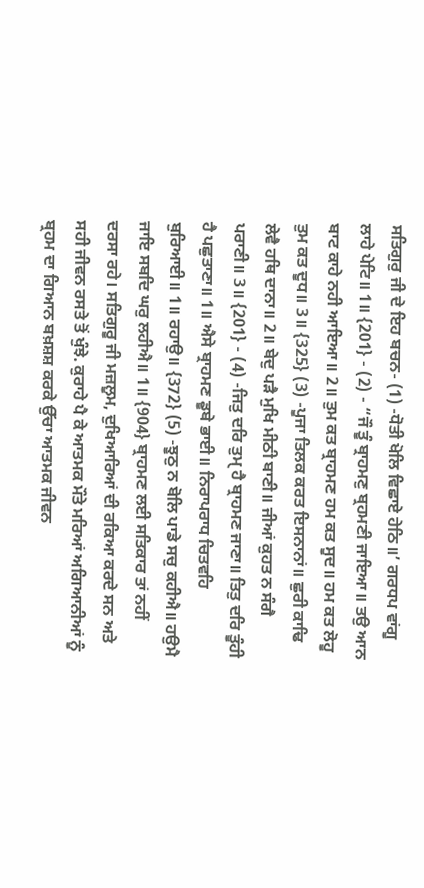ਸਤਿਗੁਰੁ ਜੀ ਦੇ ਇਹ ਬਚਨ- (1) -ਧੋਤੀ ਖੋਲਿ ਵਿਛਾਏ ਹੇਠਿ॥’ ਗਰਧਪ ਵਾਂਗੂ ਲਾਹੇ ਪੇਟਿ॥ 1॥ {201} - (2) - “ਜੌ ਤੂੰ ਬ੍ਰਾਹਮਣੁ ਬ੍ਰਹਮਣੀ ਜਾਇਆ॥ ਤਉ ਆਨ ਬਾਟ ਕਾਹੇ ਨਹੀ ਆਇਆ॥ 2॥ ਤੁਮ ਕਤ ਬ੍ਰਾਹਮਣ ਹਮ ਕਤ ਸੂਦ॥ ਹਮ ਕਤ ਲੋਹੂ ਤੁਮ ਕਤ ਦੂਧ॥ 3॥ {325} (3) -ਪੂਜਾ ਤਿਲਕ ਕਰਤ ਇਸਨਾਨਾਂ॥ ਛੁਰੀ ਕਾਢਿ ਲੇਵੈ ਹਥਿ ਦਾਨਾ॥ 2॥ ਬੇਦੁ ਪੜੈ ਮੁਖਿ ਮੀਠੀ ਬਾਣੀ॥ ਜੀਆਂ ਕੁਹਤ ਨ ਸੰਗੈ ਪਰਾਣੀ॥ 3॥ {201} - (4) -ਜਿਤੁ ਦਰਿ ਤੁਮੑ ਹੈ ਬ੍ਰਾਹਮਣ ਜਾਣਾ॥ ਤਿਤੁ ਦਰਿ ਤੂੰਹੀ ਹੈ ਪਛੁਤਾਣਾ॥ 1॥ ਐਸੇ ਬ੍ਰਾਹਮਣ ਡੂਬੇ ਭਾਈ॥ ਨਿਰਾਪਰਾਧ ਚਿਤਵਹਿ ਬੁਰਿਆਈ॥ 1॥ ਰਹਾਉ॥ {372} (5) -ਝੂਠੁ ਨ ਬੋਲਿ ਪਾਡੇ ਸਚੁ ਕਹੀਐ॥ ਹਉਮੈ ਜਾਇ ਸਬਦਿ ਘਰੁ ਲਹੀਐ॥ 1॥ {904} ਬ੍ਰਾਹਮਣ ਲਈ ਸਤਿਕਾਰ ਤਾਂ ਨਹੀਂ ਦਰਸਾ ਰਹੇ। ਸਤਿਗੁਰੂ ਜੀ ਮਜ਼ਲੂਮ, ਦੁਖਿਆਰਿਆਂ ਦੀ ਰਕਿਆ ਕਰਦੇ ਸਨ ਅਤੇ ਸਹੀ ਜੀਵਨ ਰਸਤੇ ਤੋਂ ਖੁੰਝੇ. ਕੁਰਾਹੇ ਪੈ ਕੇ ਆਤਮਕ ਮੌਤੇ ਮਰਿਆਂ ਅਗਿਆਨੀਆਂ ਨੂੰ ਬ੍ਰਹਮ ਦਾ ਗਿਆਨ ਬਖ਼ਸ਼ਸ਼ ਕਰਕੇ ਉੱਚਾ ਆਤਮਕ ਜੀਵਨ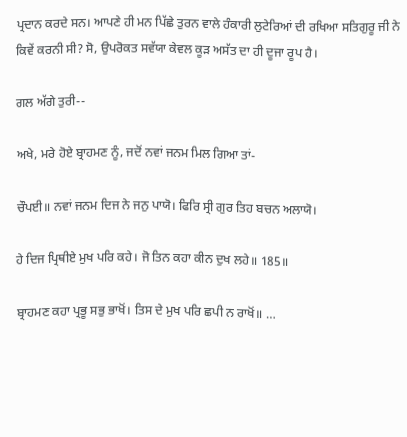ਪ੍ਰਦਾਨ ਕਰਦੇ ਸਨ। ਆਪਣੇ ਹੀ ਮਨ ਪਿੱਛੇ ਤੁਰਨ ਵਾਲੇ ਹੰਕਾਰੀ ਲੁਟੇਰਿਆਂ ਦੀ ਰਖਿਆ ਸਤਿਗੁਰੂ ਜੀ ਨੇ ਕਿਵੇਂ ਕਰਨੀ ਸੀ? ਸੋ, ਉਪਰੋਕਤ ਸਵੱਯਾ ਕੇਵਲ ਕੂੜ ਅਸੱਤ ਦਾ ਹੀ ਦੂਜਾ ਰੂਪ ਹੈ।

ਗਲ ਅੱਗੇ ਤੁਰੀ--

ਅਖੇ, ਮਰੇ ਹੋਏ ਬ੍ਰਾਹਮਣ ਨੂੰ, ਜਦੋਂ ਨਵਾਂ ਜਨਮ ਮਿਲ ਗਿਆ ਤਾਂ-

ਚੌਪਈ॥ ਨਵਾਂ ਜਨਮ ਦਿਜ ਨੇ ਜਨੁ ਪਾਯੋ। ਫਿਰਿ ਸ੍ਰੀ ਗੁਰ ਤਿਹ ਬਚਨ ਅਲਾਯੋ।

ਹੇ ਦਿਜ ਪ੍ਰਿਥੀਏ ਮੁਖ ਪਰਿ ਕਹੇ। ਜੋ ਤਿਨ ਕਹਾ ਕੀਨ ਦੁਖ ਲਹੇ॥ 185॥

ਬ੍ਰਾਹਮਣ ਕਹਾ ਪ੍ਰਭੂ ਸਭੁ ਭਾਖੋਂ। ਤਿਸ ਦੇ ਮੁਖ ਪਰਿ ਛਪੀ ਨ ਰਾਖੋਂ॥ …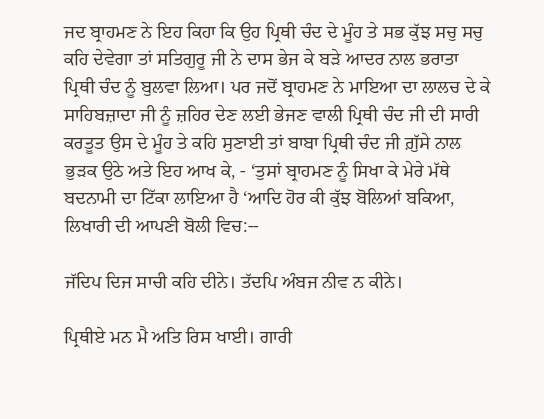ਜਦ ਬ੍ਰਾਹਮਣ ਨੇ ਇਹ ਕਿਹਾ ਕਿ ਉਹ ਪ੍ਰਿਥੀ ਚੰਦ ਦੇ ਮੂੰਹ ਤੇ ਸਭ ਕੁੱਝ ਸਚੁ ਸਚੁ ਕਹਿ ਦੇਵੇਗਾ ਤਾਂ ਸਤਿਗੁਰੂ ਜੀ ਨੇ ਦਾਸ ਭੇਜ ਕੇ ਬੜੇ ਆਦਰ ਨਾਲ ਭਰਾਤਾ ਪ੍ਰਿਥੀ ਚੰਦ ਨੂੰ ਬੁਲਵਾ ਲਿਆ। ਪਰ ਜਦੋਂ ਬ੍ਰਾਹਮਣ ਨੇ ਮਾਇਆ ਦਾ ਲਾਲਚ ਦੇ ਕੇ ਸਾਹਿਬਜ਼ਾਦਾ ਜੀ ਨੂੰ ਜ਼ਹਿਰ ਦੇਣ ਲਈ ਭੇਜਣ ਵਾਲੀ ਪ੍ਰਿਥੀ ਚੰਦ ਜੀ ਦੀ ਸਾਰੀ ਕਰਤੂਤ ਉਸ ਦੇ ਮੂੰਹ ਤੇ ਕਹਿ ਸੁਣਾਈ ਤਾਂ ਬਾਬਾ ਪ੍ਰਿਥੀ ਚੰਦ ਜੀ ਗ਼ੁੱਸੇ ਨਾਲ ਭੁੜਕ ਉਠੇ ਅਤੇ ਇਹ ਆਖ ਕੇ, - ‘ਤੁਸਾਂ ਬ੍ਰਾਹਮਣ ਨੂੰ ਸਿਖਾ ਕੇ ਮੇਰੇ ਮੱਥੇ ਬਦਨਾਮੀ ਦਾ ਟਿੱਕਾ ਲਾਇਆ ਹੈ ‘ਆਦਿ ਹੋਰ ਕੀ ਕੁੱਝ ਬੋਲਿਆਂ ਬਕਿਆ, ਲਿਖਾਰੀ ਦੀ ਆਪਣੀ ਬੋਲੀ ਵਿਚ:--

ਜੱਦਿਪ ਦਿਜ ਸਾਚੀ ਕਹਿ ਦੀਨੇ। ਤੱਦਪਿ ਅੰਬਜ ਨੀਵ ਨ ਕੀਨੇ।

ਪ੍ਰਿਥੀਏ ਮਨ ਮੈ ਅਤਿ ਰਿਸ ਖਾਈ। ਗਾਰੀ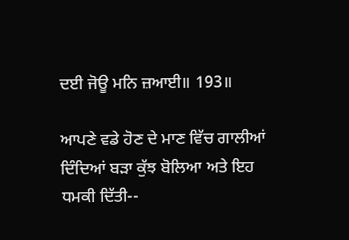ਦਈ ਜੋਊ ਮਨਿ ਜ਼ਆਈ॥ 193॥

ਆਪਣੇ ਵਡੇ ਹੋਣ ਦੇ ਮਾਣ ਵਿੱਚ ਗਾਲੀਆਂ ਦਿੰਦਿਆਂ ਬੜਾ ਕੁੱਝ ਬੋਲਿਆ ਅਤੇ ਇਹ ਧਮਕੀ ਦਿੱਤੀ--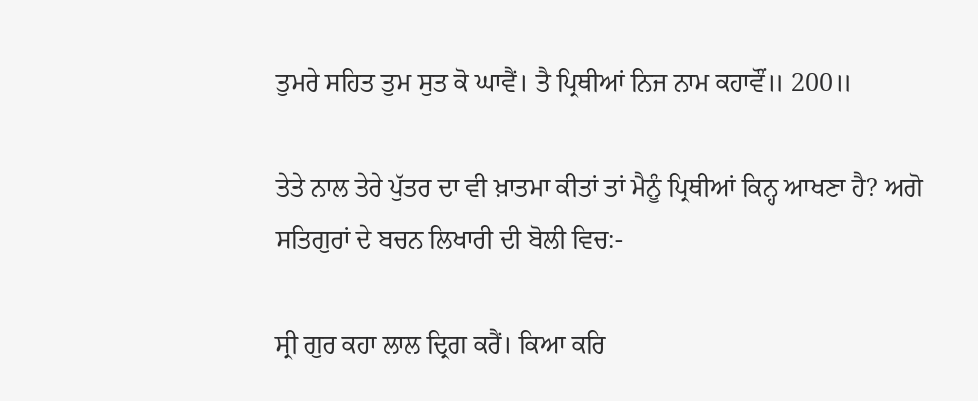ਤੁਮਰੇ ਸਹਿਤ ਤੁਮ ਸੁਤ ਕੋ ਘਾਵੈਂ। ਤੈ ਪ੍ਰਿਥੀਆਂ ਨਿਜ ਨਾਮ ਕਹਾਵੌਂ॥ 200॥

ਤੇਤੇ ਨਾਲ ਤੇਰੇ ਪੁੱਤਰ ਦਾ ਵੀ ਖ਼ਾਤਮਾ ਕੀਤਾਂ ਤਾਂ ਮੈਨੂੰ ਪ੍ਰਿਥੀਆਂ ਕਿਨ੍ਹ ਆਖਣਾ ਹੈ? ਅਗੋ ਸਤਿਗੁਰਾਂ ਦੇ ਬਚਨ ਲਿਖਾਰੀ ਦੀ ਬੋਲੀ ਵਿਚ:-

ਸ੍ਰੀ ਗੁਰ ਕਹਾ ਲਾਲ ਦ੍ਰਿਗ ਕਰੈਂ। ਕਿਆ ਕਰਿ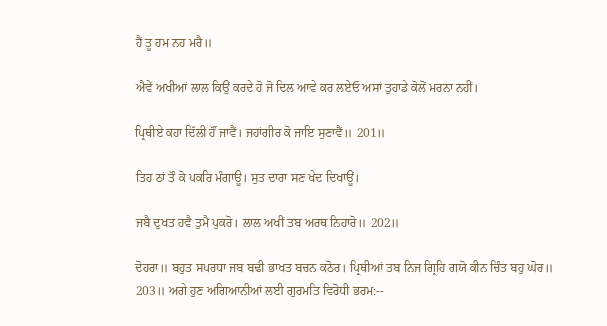ਹੈਂ ਤੂ ਹਮ ਨਹ ਮਰੈ॥

ਐਵੇਂ ਅਖੀਆਂ ਲਾਲ ਕਿਉਂ ਕਰਦੇ ਹੋ ਜੋ ਦਿਲ ਆਵੇ ਕਰ ਲਏਓ ਅਸਾਂ ਤੁਹਾਡੇ ਕੋਲੋਂ ਮਰਨਾ ਨਹੀਂ।

ਪ੍ਰਿਥੀਏ ਕਹਾ ਦਿੱਲੀ ਹੌਂ ਜਾਵੈਂ। ਜਹਾਂਗੀਰ ਕੋ ਜਾਇ ਸੁਣਾਵੈਂ॥ 201॥

ਤਿਹ ਠਾਂ ਤੌ ਕੋ ਪਕਰਿ ਮੰਗਾਊ। ਸੁਤ ਦਾਰਾ ਸਣ ਖੇਦ ਦਿਖਾਊਂ।

ਜਬੈ ਦੁਖਤ ਹਵੈ ਤੁਮੈ ਪੁਕਰੋ। ਲਾਲ ਅਖੀਂ ਤਬ ਅਰਥ ਨਿਹਾਰੋ॥ 202॥

ਦੋਹਰਾ॥ ਬਹੁਤ ਸਪਰਧਾ ਜਬ ਬਢੀ ਭਾਖਤ ਬਚਨ ਕਠੋਰ। ਪ੍ਰਿਥੀਆਂ ਤਬ ਨਿਜ ਗ੍ਰਿਹਿ ਗਯੋ ਕੀਨ ਚਿੰਤ ਬਹੁ ਘੋਰ॥ 203॥ ਅਗੇ ਹੁਣ ਅਗਿਆਨੀਆਂ ਲਈ ਗੁਰਮਤਿ ਵਿਰੋਧੀ ਭਰਮ:--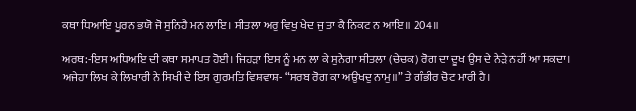ਕਥਾ ਧਿਆਇ ਪੂਰਨ ਭਯੋ ਜੋ ਸੁਨਿਹੈ ਮਨ ਲਾਇ। ਸੀਤਲਾ ਅਰੁ ਵਿਖੁ ਖੇਦ ਜੁ ਤਾ ਕੈ ਨਿਕਟ ਨ ਆਇ॥ 204॥

ਅਰਥ:-ਇਸ ਅਧਿਅਇ ਦੀ ਕਥਾ ਸਮਾਪਤ ਹੋਈ। ਜਿਹੜਾ ਇਸ ਨੂੰ ਮਨ ਲਾ ਕੇ ਸੁਨੇਗਾ ਸੀਤਲਾ (ਚੇਚਕ) ਰੋਗ ਦਾ ਦੂਖ ਉਸ ਦੇ ਨੇੜੇ ਨਹੀਂ ਆ ਸਕਦਾ। ਅਜੇਹਾ ਲਿਖ ਕੇ ਲਿਖਾਰੀ ਨੇ ਸਿਖੀ ਦੇ ਇਸ ਗੁਰਮਤਿ ਵਿਸ਼ਵਾਸ਼- “ਸਰਬ ਰੋਗ ਕਾ ਅਉਖਦੁ ਨਾਮੁ॥” ਤੇ ਗੰਭੀਰ ਚੋਟ ਮਾਰੀ ਹੈ।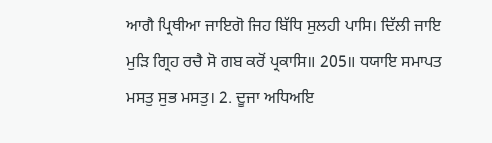ਆਗੈ ਪ੍ਰਿਥੀਆ ਜਾਇਗੋ ਜਿਹ ਬਿੱਧਿ ਸੁਲਹੀ ਪਾਸਿ। ਦਿੱਲੀ ਜਾਇ ਮੁੜਿ ਗ੍ਰਿਹ ਰਚੈ ਸੋ ਗਬ ਕਰੋਂ ਪ੍ਰਕਾਸਿ॥ 205॥ ਧਯਾਇ ਸਮਾਪਤ ਮਸਤੁ ਸੁਭ ਮਸਤੁ। 2. ਦੂਜਾ ਅਧਿਅਇ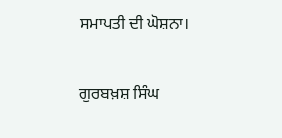ਸਮਾਪਤੀ ਦੀ ਘੋਸ਼ਨਾ।

ਗੁਰਬਖ਼ਸ਼ ਸਿੰਘ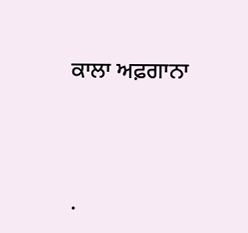ਕਾਲਾ ਅਫ਼ਗਾਨਾ




.